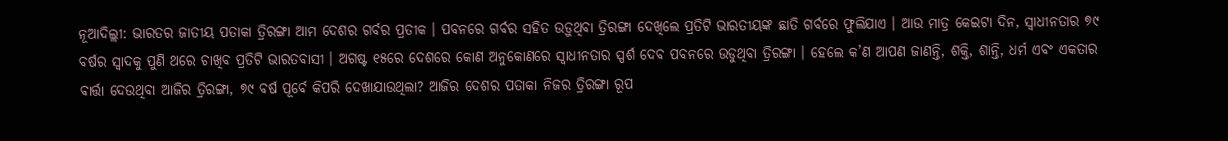ନୂଆଦିଲ୍ଲୀ: ଭାରତର ଜାତୀୟ ପତାକା ତ୍ରିରଙ୍ଗା ଆମ ଦେଶର ଗର୍ବର ପ୍ରତୀକ । ପବନରେ ଗର୍ବର ସହିତ ଉଡ଼ୁଥିବା ତ୍ରିରଙ୍ଗା ଦେଖିଲେ ପ୍ରତିଟି ଭାରତୀୟଙ୍କ ଛାତି ଗର୍ବରେ ଫୁଲିଯାଏ । ଆଉ ମାତ୍ର କେଇଟା ଦିନ, ସ୍ବାଧୀନତାର ୭୯ ବର୍ଷର ସ୍ବାଦକୁ ପୁଣି ଥରେ ଚାଖିବ ପ୍ରତିଟି ଭାରତବାସୀ । ଅଗଷ୍ଟ ୧୫ରେ ଦେଶରେ କୋଣ ଅନୁକୋଣରେ ସ୍ବାଧୀନତାର ସ୍ପର୍ଶ ଦେବ ପବନରେ ଉଡୁଥିବା ତ୍ରିରଙ୍ଗା । ହେଲେ କ’ଣ ଆପଣ ଜାଣନ୍ତି, ଶକ୍ତି, ଶାନ୍ତି, ଧର୍ମ ଏବଂ ଏକତାର ବାର୍ତ୍ତା ଦେଉଥିବା ଆଜିର ତ୍ରିରଙ୍ଗା, ୭୯ ବର୍ଷ ପୂର୍ବେ କିପରି ଦେଖାଯାଉଥିଲା? ଆଜିର ଦେଶର ପତାକା ନିଜର ତ୍ରିରଙ୍ଗା ରୂପ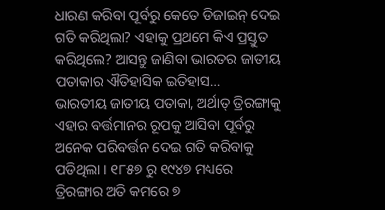ଧାରଣ କରିବା ପୂର୍ବରୁ କେତେ ଡିଜାଇନ୍ ଦେଇ ଗତି କରିଥିଲା? ଏହାକୁ ପ୍ରଥମେ କିଏ ପ୍ରସ୍ତୁତ କରିଥିଲେ? ଆସନ୍ତୁ ଜାଣିବା ଭାରତର ଜାତୀୟ ପତାକାର ଐତିହାସିକ ଇତିହାସ…
ଭାରତୀୟ ଜାତୀୟ ପତାକା, ଅର୍ଥାତ୍ ତ୍ରିରଙ୍ଗାକୁ ଏହାର ବର୍ତ୍ତମାନର ରୂପକୁ ଆସିବା ପୂର୍ବରୁ ଅନେକ ପରିବର୍ତ୍ତନ ଦେଇ ଗତି କରିବାକୁ ପଡିଥିଲା । ୧୮୫୭ ରୁ ୧୯୪୭ ମଧ୍ୟରେ ତ୍ରିରଙ୍ଗାର ଅତି କମରେ ୭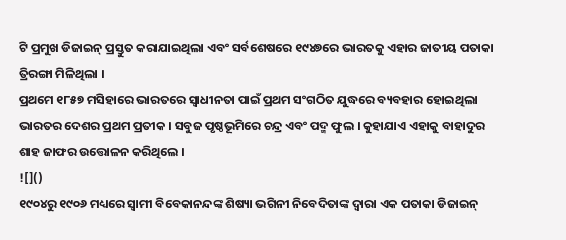ଟି ପ୍ରମୁଖ ଡିଜାଇନ୍ ପ୍ରସ୍ତୁତ କରାଯାଇଥିଲା ଏବଂ ସର୍ବଶେଷରେ ୧୯୪୭ରେ ଭାରତକୁ ଏହାର ଜାତୀୟ ପତାକା ତ୍ରିରଙ୍ଗା ମିଳିଥିଲା ।
ପ୍ରଥମେ ୧୮୫୭ ମସିହାରେ ଭାରତରେ ସ୍ୱାଧୀନତା ପାଇଁ ପ୍ରଥମ ସଂଗଠିତ ଯୁଦ୍ଧରେ ବ୍ୟବହାର ହୋଇଥିଲା ଭାରତର ଦେଶର ପ୍ରଥମ ପ୍ରତୀକ । ସବୁଜ ପୃଷ୍ଠଭୂମିରେ ଚନ୍ଦ୍ର ଏବଂ ପଦ୍ମ ଫୁଲ । କୁହାଯାଏ ଏହାକୁ ବାହାଦୁର ଶାହ ଜାଫର ଉତ୍ତୋଳନ କରିଥିଲେ ।
![]()
୧୯୦୪ରୁ ୧୯୦୬ ମଧ୍ୟରେ ସ୍ବାମୀ ବିବେକାନନ୍ଦଙ୍କ ଶିଷ୍ୟା ଭଗିନୀ ନିବେଦିତାଙ୍କ ଦ୍ବାରା ଏକ ପତାକା ଡିଜାଇନ୍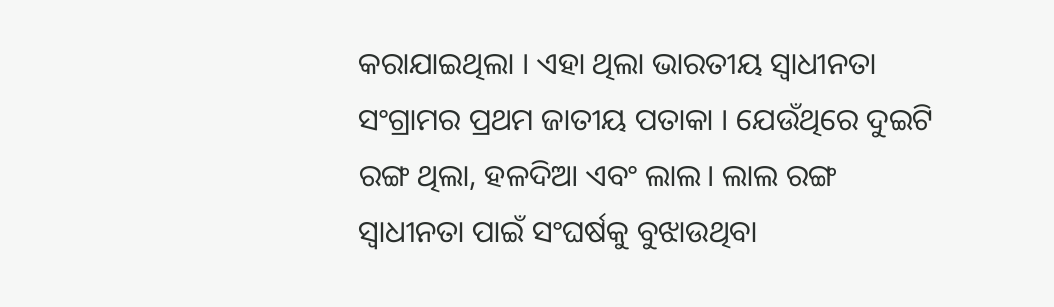କରାଯାଇଥିଲା । ଏହା ଥିଲା ଭାରତୀୟ ସ୍ୱାଧୀନତା ସଂଗ୍ରାମର ପ୍ରଥମ ଜାତୀୟ ପତାକା । ଯେଉଁଥିରେ ଦୁଇଟି ରଙ୍ଗ ଥିଲା, ହଳଦିଆ ଏବଂ ଲାଲ। ଲାଲ ରଙ୍ଗ ସ୍ୱାଧୀନତା ପାଇଁ ସଂଘର୍ଷକୁ ବୁଝାଉଥିବା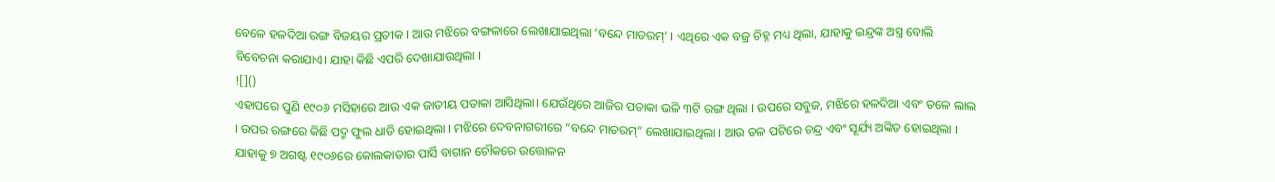ବେଳେ ହଳଦିଆ ରଙ୍ଗ ବିଜୟର ପ୍ରତୀକ । ଆଉ ମଝିରେ ବଙ୍ଗଳାରେ ଲେଖାଯାଇଥିଲା ‘ବନ୍ଦେ ମାତରମ୍’ । ଏଥିରେ ଏକ ବଜ୍ର ଚିହ୍ନ ମଧ୍ୟ ଥିଲା, ଯାହାକୁ ଇନ୍ଦ୍ରଙ୍କ ଅସ୍ତ୍ର ବୋଲି ବିବେଚନା କରାଯାଏ। ଯାହା କିଛି ଏପରି ଦେଖାଯାଉଥିଲା ।
![]()
ଏହାପରେ ପୁଣି ୧୯୦୬ ମସିହାରେ ଆଉ ଏକ ଜାତୀୟ ପତାକା ଆସିଥିଲା। ଯେଉଁଥିରେ ଆଜିର ପତାକା ଭଳି ୩ଟି ରଙ୍ଗ ଥିଲା । ଉପରେ ସବୁଜ, ମଝିରେ ହଳଦିଆ ଏବଂ ତଳେ ଲାଲ । ଉପର ରଙ୍ଗରେ କିଛି ପଦ୍ମ ଫୁଲ ଧାଡି ହୋଇଥିଲା । ମଝିରେ ଦେବନାଗରୀରେ “ବନ୍ଦେ ମାତରମ୍” ଲେଖାଯାଇଥିଲା । ଆଉ ତଳ ପଟିରେ ଚନ୍ଦ୍ର ଏବଂ ସୂର୍ଯ୍ୟ ଅଙ୍କିତ ହୋଇଥିଲା । ଯାହାକୁ ୭ ଅଗଷ୍ଟ ୧୯୦୬ରେ କୋଲକାତାର ପାର୍ସି ବାଗାନ ଚୌକରେ ଉତ୍ତୋଳନ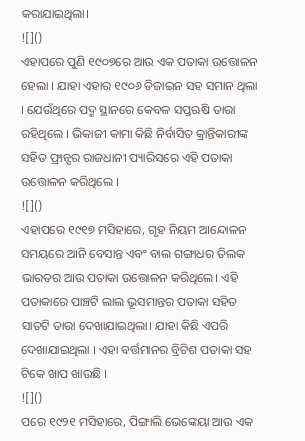କରାଯାଇଥିଲା।
![]()
ଏହାପରେ ପୁଣି ୧୯୦୭ରେ ଆଉ ଏକ ପତାକା ଉତ୍ତୋଳନ ହେଲା । ଯାହା ଏହାର ୧୯୦୬ ଡିଜାଇନ ସହ ସମାନ ଥିଲା । ଯେଉଁଥିରେ ପଦ୍ମ ସ୍ଥାନରେ କେବଳ ସପ୍ତଋଷି ତାରା ରହିଥିଲେ । ଭିକାଜୀ କାମା କିଛି ନିର୍ବାସିତ କ୍ରାନ୍ତିକାରୀଙ୍କ ସହିତ ଫ୍ରାନ୍ସର ରାଜଧାନୀ ପ୍ୟାରିସରେ ଏହି ପତାକା ଉତ୍ତୋଳନ କରିଥିଲେ ।
![]()
ଏହାପରେ ୧୯୧୭ ମସିହାରେ, ଗୃହ ନିୟମ ଆନ୍ଦୋଳନ ସମୟରେ ଆନି ବେସାନ୍ତ ଏବଂ ବାଲ ଗଙ୍ଗାଧର ତିଲକ ଭାରତର ଆଉ ପତାକା ଉତ୍ତୋଳନ କରିଥିଲେ। ଏହି ପତାକାରେ ପାଞ୍ଚଟି ଲାଲ ଭୂସମାନ୍ତର ପତାକା ସହିତ ସାତଟି ତାରା ଦେଖାଯାଇଥିଲା। ଯାହା କିଛି ଏପରି ଦେଖାଯାଇଥିଲା । ଏହା ବର୍ତ୍ତମାନର ବ୍ରିଟିଶ ପତାକା ସହ ଟିକେ ଖାପ ଖାଉଛି ।
![]()
ପରେ ୧୯୨୧ ମସିହାରେ, ପିଙ୍ଗାଲି ଭେଙ୍କେୟା ଆଉ ଏକ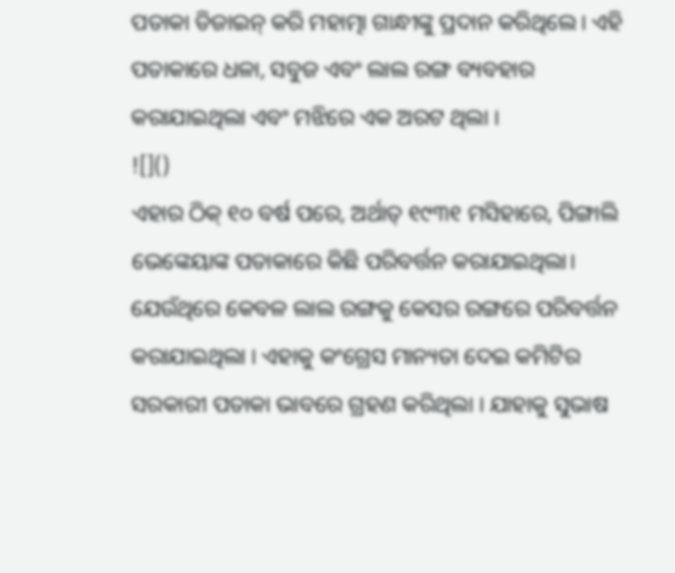ପତାକା ଡିଜାଇନ୍ କରି ମହାତ୍ମା ଗାନ୍ଧୀଙ୍କୁ ପ୍ରଦାନ କରିଥିଲେ। ଏହି ପତାକାରେ ଧଳା, ସବୁଜ ଏବଂ ଲାଲ ରଙ୍ଗ ବ୍ୟବହାର କରାଯାଇଥିଲା ଏବଂ ମଝିରେ ଏକ ଅରଟ ଥିଲା ।
![]()
ଏହାର ଠିକ୍ ୧୦ ବର୍ଷ ପରେ, ଅର୍ଥାତ୍ ୧୯୩୧ ମସିହାରେ, ପିଙ୍ଗାଲି ଭେଙ୍କେୟାଙ୍କ ପତାକାରେ କିଛି ପରିବର୍ତ୍ତନ କରାଯାଇଥିଲା। ଯେଉଁଥିରେ କେବଳ ଲାଲ ରଙ୍ଗକୁ କେସର ରଙ୍ଗରେ ପରିବର୍ତ୍ତନ କରାଯାଇଥିଲା । ଏହାକୁ କଂଗ୍ରେସ ମାନ୍ୟତା ଦେଇ କମିଟିର ସରକାରୀ ପତାକା ଭାବରେ ଗ୍ରହଣ କରିଥିଲା । ଯାହାକୁ ସୁଭାଷ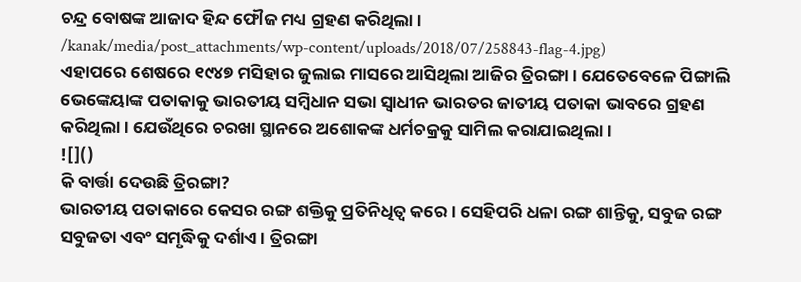ଚନ୍ଦ୍ର ବୋଷଙ୍କ ଆଜାଦ ହିନ୍ଦ ଫୌଜ ମଧ୍ୟ ଗ୍ରହଣ କରିଥିଲା ।
/kanak/media/post_attachments/wp-content/uploads/2018/07/258843-flag-4.jpg)
ଏହାପରେ ଶେଷରେ ୧୯୪୭ ମସିହାର ଜୁଲାଇ ମାସରେ ଆସିଥିଲା ଆଜିର ତ୍ରିରଙ୍ଗା । ଯେତେବେଳେ ପିଙ୍ଗାଲି ଭେଙ୍କେୟାଙ୍କ ପତାକାକୁ ଭାରତୀୟ ସମ୍ବିଧାନ ସଭା ସ୍ୱାଧୀନ ଭାରତର ଜାତୀୟ ପତାକା ଭାବରେ ଗ୍ରହଣ କରିଥିଲା। ଯେଉଁଥିରେ ଚରଖା ସ୍ଥାନରେ ଅଶୋକଙ୍କ ଧର୍ମଚକ୍ରକୁ ସାମିଲ କରାଯାଇଥିଲା ।
![]()
କି ବାର୍ତ୍ତା ଦେଉଛି ତ୍ରିରଙ୍ଗା?
ଭାରତୀୟ ପତାକାରେ କେସର ରଙ୍ଗ ଶକ୍ତିକୁ ପ୍ରତିନିଧିତ୍ୱ କରେ। ସେହିପରି ଧଳା ରଙ୍ଗ ଶାନ୍ତିକୁ, ସବୁଜ ରଙ୍ଗ ସବୁଜତା ଏବଂ ସମୃଦ୍ଧିକୁ ଦର୍ଶାଏ। ତ୍ରିରଙ୍ଗା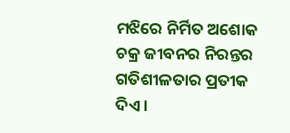ମଝିରେ ନିର୍ମିତ ଅଶୋକ ଚକ୍ର ଜୀବନର ନିରନ୍ତର ଗତିଶୀଳତାର ପ୍ରତୀକ ଦିଏ ।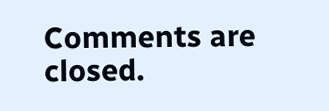Comments are closed.